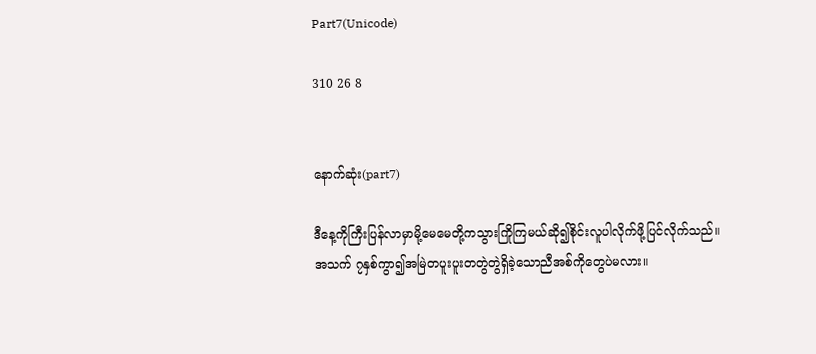Part7(Unicode)

310 26 8


နောက်ဆုံး(part7)

ဒီနေ့ကိုကြီးပြန်လာမှာမို့မေမေတို့ကသွားကြိုကြမယ်ဆို၍စိုင်းလူပါလိုက်ဖို့ပြင်လိုက်သည်။
အသက် ၇နှစ်ကွာ၍အမြဲတပူးပူးတတွဲတွဲရှိခဲ့သောညီအစ်ကိုတွေပဲမလား။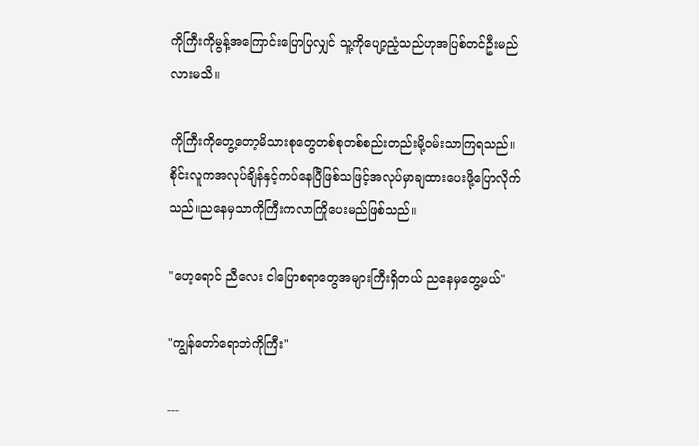ကိုကြီးကိုမွန့်အကြောင်းပြောပြလျှင် သူ့ကိုပျော့ညံ့သည်ဟုအပြစ်တင်ဦးမည်လားမသိ။

ကိုကြီးကိုတွေ့တော့မိသားစုတွေတစ်စုတစ်စည်းတည်းမို့ဝမ်းသာကြရသည်။စိုင်းလူကအလုပ်ချိန်နှင့်ကပ်နေပြီဖြစ်သဖြင့်အလုပ်မှာချထားပေးဖို့ပြောလိုက်သည်။ညနေမှသာကိုကြီးကလာကြိုပေးမည်ဖြစ်သည်။

"ဟေ့ရောင် ညီလေး ငါပြောစရာတွေအများကြီးရှိတယ် ညနေမှတွေ့မယ်"

"ကျွန်တော်ရောဘဲကိုကြီး"

---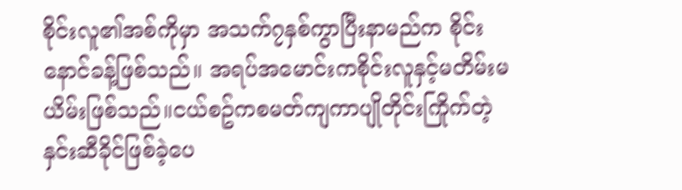စိုင်းလူ၏အစ်ကိုမှာ အသက်၇နှစ်ကွာပြီးနာမည်က စိုင်းနောင်ခန့်ဖြစ်သည်။ အရပ်အမောင်းကစိုင်းလူနှင့်မတိမ်းမယိမ်းဖြစ်သည်။ငယ်စဥ်ကစမတ်ကျကာပျိုတိုင်းကြိုက်တဲ့နှင်းဆီခိုင်ဖြစ်ခဲ့ပေ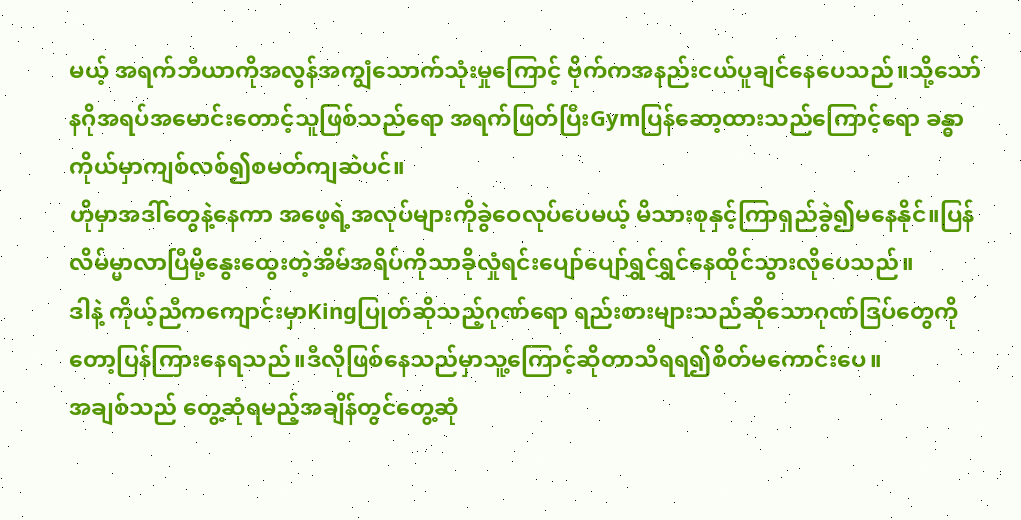မယ့် အရက်ဘီယာကိုအလွန်အကျွံသောက်သုံးမှုကြောင့် ဗိုက်ကအနည်းငယ်ပူချင်နေပေသည်။သို့သော်နဂိုအရပ်အမောင်းတောင့်သူဖြစ်သည်ရော အရက်ဖြတ်ပြီးGymပြန်ဆော့ထားသည်ကြောင့်ရော ခန္ဓာကိုယ်မှာကျစ်လစ်၍စမတ်ကျဆဲပင်။
ဟိုမှာအဒါ်တွေနဲ့နေကာ အဖေ့ရဲ့အလုပ်များကိုခွဲဝေလုပ်ပေမယ့် မိသားစုနှင့်ကြာရှည်ခွဲ၍မနေနိုင်။ပြန်လိမ်မ္မာလာပြီမို့နွေးထွေးတဲ့အိမ်အရိပ်ကိုသာခိုလှုံရင်းပျော်ပျော်ရွှင်ရွှင်နေထိုင်သွားလိုပေသည်။
ဒါနဲ့ ကိုယ့်ညီကကျောင်းမှာKingပြုတ်ဆိုသည့်ဂုဏ်ရော ရည်းစားများသည်ဆိုသောဂုဏ်ဒြပ်တွေကိုတော့ပြန်ကြားနေရသည်။ဒီလိုဖြစ်နေသည်မှာသူ့ကြောင့်ဆိုတာသိရရ၍စိတ်မကောင်းပေ။
အချစ်သည် တွေ့ဆုံရမည့်အချိန်တွင်တွေ့ဆုံ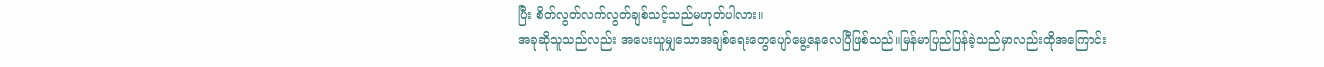ပြီး စိတ်လွတ်လက်လွတ်ချစ်သင့်သည်မဟုတ်ပါလား။
အခုဆိုသူသည်လည်း အပေးယူမျှသောအချစ်ရေးတွေပျော်မွေ့နေလေပြီဖြစ်သည်။မြန်မာပြည်ပြန်ခဲ့သည်မှာလည်းထိုအကြောင်း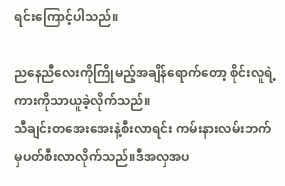ရင်းကြောင့်ပါသည်။

ညနေညီလေးကိုကြိုမည့်အချိန်ရောက်တော့ စိုင်းလူရဲ့ကားကိုသာယူခဲ့လိုက်သည်။
သီချင်းတအေးအေးနဲ့စီးလာရင်း ကမ်းနားလမ်းဘက်မှပတ်စီးလာလိုက်သည်။ဒီအလှအပ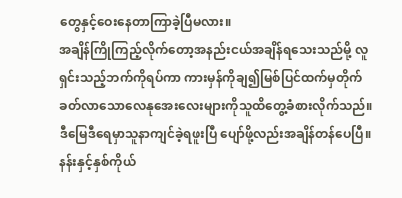တွေနှင့်ဝေးနေတာကြာခဲ့ပြီမလား။
အချိန်ကြိုကြည့်လိုက်တော့အနည်းငယ်အချိန်ရသေးသည်မို့ လူရှင်းသည့်ဘက်ကိုရပ်ကာ ကားမှန်ကိုချ၍မြစ်ပြင်ထက်မှတိုက်ခတ်လာသောလေနုအေးလေးများကိုသူထိတွေ့ခံစားလိုက်သည်။
ဒီမြေဒီရေမှာသူနာကျင်ခဲ့ရဖူးပြီ ပျော်ဖို့လည်းအချိန်တန်ပေပြီ။ နန်းနှင့်နှစ်ကိုယ်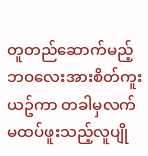တူတည်ဆောက်မည့်ဘဝလေးအားစိတ်ကူးယဥ်ကာ တခါမှလက်မထပ်ဖူးသည့်လူပျို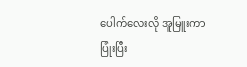ပေါက်လေးလို အူမြူးကာပြုံးပြီး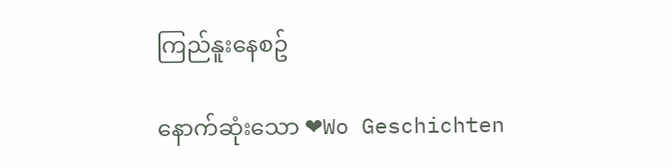ကြည်နူးနေစဥ်

နောက်ဆုံးသော ❤Wo Geschichten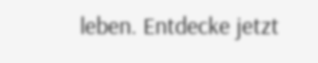leben. Entdecke jetzt